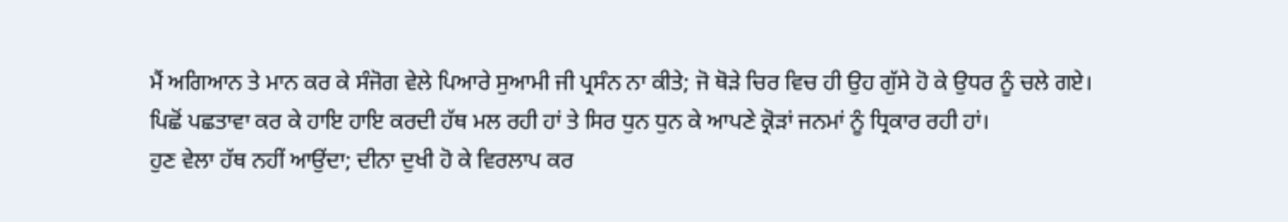ਮੈਂ ਅਗਿਆਨ ਤੇ ਮਾਨ ਕਰ ਕੇ ਸੰਜੋਗ ਵੇਲੇ ਪਿਆਰੇ ਸੁਆਮੀ ਜੀ ਪ੍ਰਸੰਨ ਨਾ ਕੀਤੇ; ਜੋ ਥੋੜੇ ਚਿਰ ਵਿਚ ਹੀ ਉਹ ਗੁੱਸੇ ਹੋ ਕੇ ਉਧਰ ਨੂੰ ਚਲੇ ਗਏ।
ਪਿਛੋਂ ਪਛਤਾਵਾ ਕਰ ਕੇ ਹਾਇ ਹਾਇ ਕਰਦੀ ਹੱਥ ਮਲ ਰਹੀ ਹਾਂ ਤੇ ਸਿਰ ਧੁਨ ਧੁਨ ਕੇ ਆਪਣੇ ਕ੍ਰੋੜਾਂ ਜਨਮਾਂ ਨੂੰ ਧ੍ਰਿਕਾਰ ਰਹੀ ਹਾਂ।
ਹੁਣ ਵੇਲਾ ਹੱਥ ਨਹੀਂ ਆਉਂਦਾ; ਦੀਨਾ ਦੁਖੀ ਹੋ ਕੇ ਵਿਰਲਾਪ ਕਰ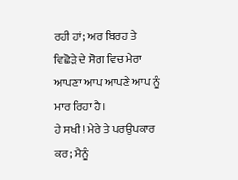ਰਹੀ ਹਾਂ; ਅਰ ਬਿਰਹ ਤੇ ਵਿਛੋੜੇ ਦੇ ਸੋਗ ਵਿਚ ਮੇਰਾ ਆਪਣਾ ਆਪ ਆਪਣੇ ਆਪ ਨੂੰ ਮਾਰ ਰਿਹਾ ਹੈ।
ਹੇ ਸਖੀ! ਮੇਰੇ ਤੇ ਪਰਉਪਕਾਰ ਕਰ; ਮੈਨੂੰ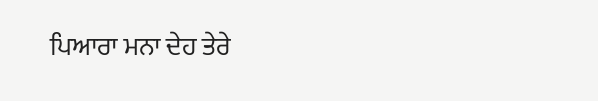ਪਿਆਰਾ ਮਨਾ ਦੇਹ ਤੇਰੇ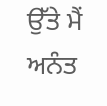ਉੱਤੇ ਮੈਂ ਅਨੰਤ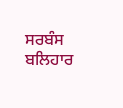ਸਰਬੰਸ ਬਲਿਹਾਰ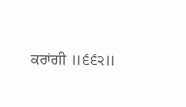ਕਰਾਂਗੀ ॥੬੬੨॥